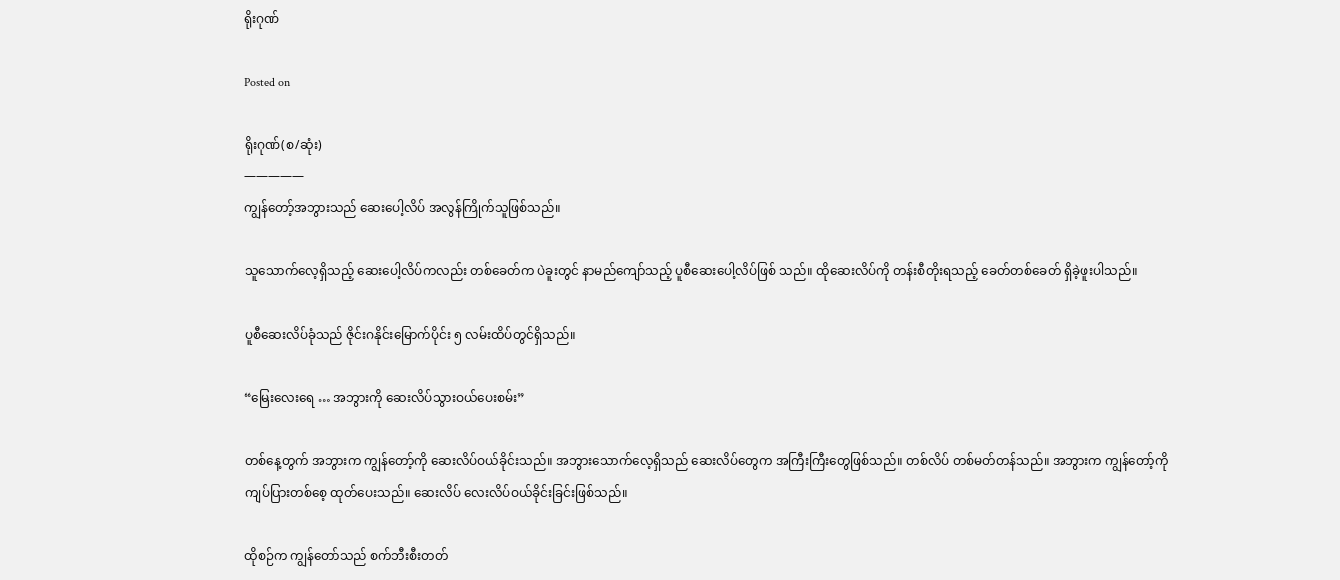ရိုးဂုဏ်

Posted on

ရိုးဂုဏ်(စ/ဆုံး)
—————
ကျွန်တော့်အဘွားသည် ဆေးပေါ့လိပ် အလွန်ကြိုက်သူဖြစ်သည်။

သူသောက်လေ့ရှိသည့် ဆေးပေါ့လိပ်ကလည်း တစ်ခေတ်က ပဲခူးတွင် နာမည်ကျော်သည့် ပူစီဆေးပေါ့လိပ်ဖြစ် သည်။ ထိုဆေးလိပ်ကို တန်းစီတိုးရသည့် ခေတ်တစ်ခေတ် ရှိခဲ့ဖူးပါသည်။

ပူစီဆေးလိပ်ခုံသည် ဇိုင်းဂနိုင်းမြောက်ပိုင်း ၅ လမ်းထိပ်တွင်ရှိသည်။

“မြေးလေးရေ … အဘွားကို ဆေးလိပ်သွားဝယ်ပေးစမ်း”

တစ်နေ့တွက် အဘွားက ကျွန်တော့်ကို ဆေးလိပ်ဝယ်ခိုင်းသည်။ အဘွားသောက်လေ့ရှိသည် ဆေးလိပ်တွေက အကြီးကြီးတွေဖြစ်သည်။ တစ်လိပ် တစ်မတ်တန်သည်။ အဘွားက ကျွန်တော့်ကို ကျပ်ပြားတစ်စေ့ ထုတ်ပေးသည်။ ဆေးလိပ် လေးလိပ်ဝယ်ခိုင်းခြင်းဖြစ်သည်။

ထိုစဉ်က ကျွန်တော်သည် စက်ဘီးစီးတတ်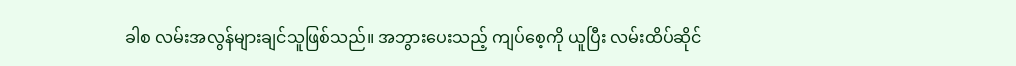ခါစ လမ်းအလွန်များချင်သူဖြစ်သည်။ အဘွားပေးသည့် ကျပ်စေ့ကို ယူပြီး လမ်းထိပ်ဆိုင်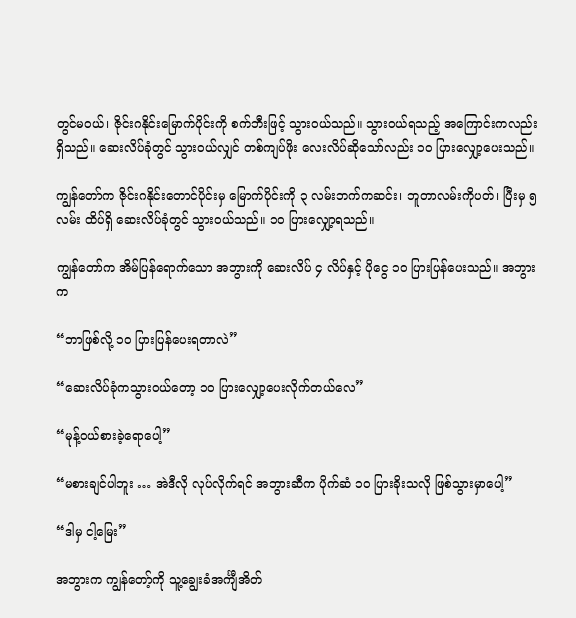တွင်မဝယ်၊ ဇိုင်းဂနိုင်းမြောက်ပိုင်းကို စက်ဘီးဖြင့် သွားဝယ်သည်။ သွားဝယ်ရသည့် အကြောင်းကလည်း ရှိသည်။ ဆေးလိပ်ခုံတွင် သွားဝယ်လျှင် တစ်ကျပ်ဖိုး လေးလိပ်ဆိုသော်လည်း ၁၀ ပြားလျှော့ပေးသည်။

ကျွန်တော်က ဇိုင်းဂနိုင်းတောင်ပိုင်းမှ မြောက်ပိုင်းကို ၃ လမ်းဘက်ကဆင်း၊ ဘူတာလမ်းကိုပတ်၊ ပြီးမှ ၅ လမ်း ထိပ်ရှိ ဆေးလိပ်ခုံတွင် သွားဝယ်သည်။ ၁၀ ပြားလျှော့ရသည်။

ကျွန်တော်က အိမ်ပြန်ရောက်သော အဘွားကို ဆေးလိပ် ၄ လိပ်နှင့် ပိုငွေ ၁၀ ပြားပြန်ပေးသည်။ အဘွားက

“ဘာဖြစ်လို့ ၁၀ ပြားပြန်ပေးရတာလဲ”

“ဆေးလိပ်ခုံကသွားဝယ်တော့ ၁၀ ပြားလျှော့ပေးလိုက်တယ်လေ”

“မုန့်ဝယ်စားခဲ့ရောပေါ့”

“မစားချင်ပါဘူး … အဲဒီလို လုပ်လိုက်ရင် အဘွားဆီက ပိုက်ဆံ ၁၀ ပြားခိုးသလို ဖြစ်သွားမှာပေါ့”

“ဒါမှ ငါ့မြေး”

အဘွားက ကျွန်တော့်ကို သူ့ချွေးခံအင်္ကျီအိတ်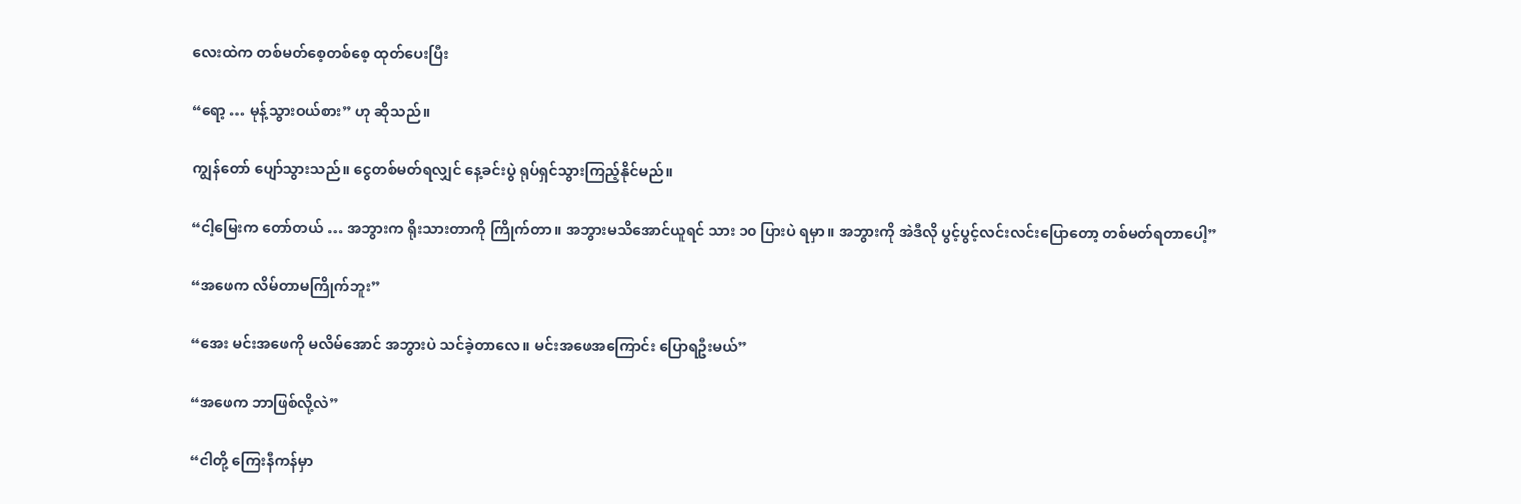လေးထဲက တစ်မတ်စေ့တစ်စေ့ ထုတ်ပေးပြီး

“ရော့ … မုန့်သွားဝယ်စား” ဟု ဆိုသည်။

ကျွန်တော် ပျော်သွားသည်။ ငွေတစ်မတ်ရလျှင် နေ့ခင်းပွဲ ရုပ်ရှင်သွားကြည့်နိုင်မည်။

“ငါ့မြေးက တော်တယ် … အဘွားက ရိုးသားတာကို ကြိုက်တာ။ အဘွားမသိအောင်ယူရင် သား ၁၀ ပြားပဲ ရမှာ။ အဘွားကို အဲဒီလို ပွင့်ပွင့်လင်းလင်းပြောတော့ တစ်မတ်ရတာပေါ့”

“အဖေက လိမ်တာမကြိုက်ဘူး”

“အေး မင်းအဖေကို မလိမ်အောင် အဘွားပဲ သင်ခဲ့တာလေ။ မင်းအဖေအကြောင်း ပြောရဦးမယ်”

“အဖေက ဘာဖြစ်လို့လဲ”

“ငါတို့ ကြေးနီကန်မှာ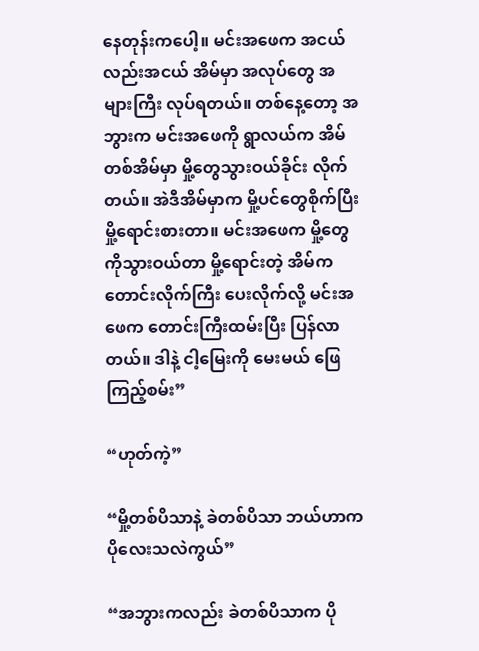နေတုန်းကပေါ့။ မင်းအဖေက အငယ်လည်းအငယ် အိမ်မှာ အလုပ်တွေ အများကြီး လုပ်ရတယ်။ တစ်နေ့တော့ အဘွားက မင်းအဖေကို ရွာလယ်က အိမ်တစ်အိမ်မှာ မှို့တွေသွားဝယ်ခိုင်း လိုက်တယ်။ အဲဒီအိမ်မှာက မှို့ပင်တွေစိုက်ပြီး မှို့ရောင်းစားတာ။ မင်းအဖေက မှို့တွေကိုသွားဝယ်တာ မှို့ရောင်းတဲ့ အိမ်က တောင်းလိုက်ကြီး ပေးလိုက်လို့ မင်းအဖေက တောင်းကြီးထမ်းပြီး ပြန်လာတယ်။ ဒါနဲ့ ငါ့မြေးကို မေးမယ် ဖြေကြည့်စမ်း”

“ဟုတ်ကဲ့”

“မှို့တစ်ပိသာနဲ့ ခဲတစ်ပိသာ ဘယ်ဟာက ပိုလေးသလဲကွယ်”

“အဘွားကလည်း ခဲတစ်ပိသာက ပို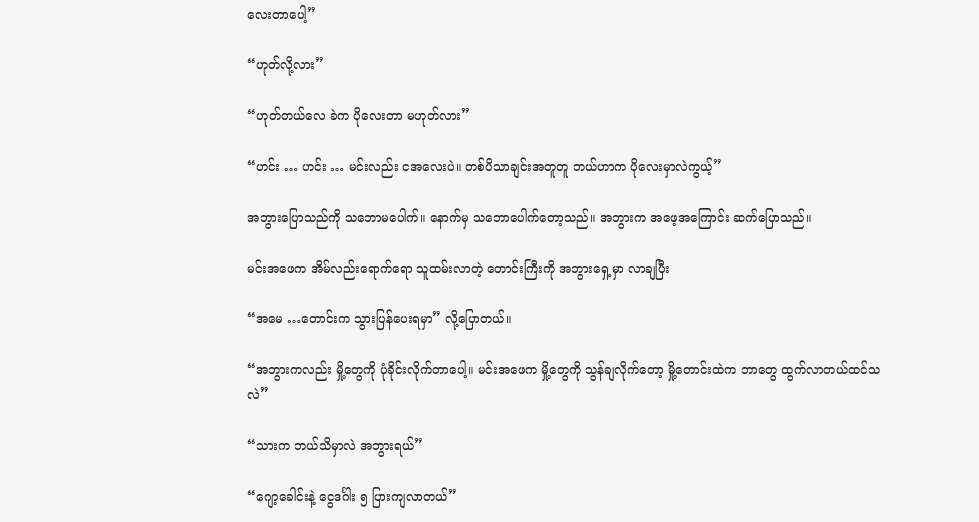လေးတာပေါ့”

“ဟုတ်လို့လား”

“ဟုတ်တယ်လေ ခဲက ပိုလေးတာ မဟုတ်လား”

“ဟင်း … ဟင်း … မင်းလည်း ငအလေးပဲ။ တစ်ပိသာချင်းအတူတူ ဘယ်ဟာက ပိုလေးမှာလဲကွယ့်”

အဘွားပြောသည်ကို သဘောမပေါက်။ နောက်မှ သဘောပေါက်တော့သည်။ အဘွားက အဖေ့အကြောင်း ဆက်ပြောသည်။

မင်းအဖေက အိမ်လည်းရောက်ရော သူထမ်းလာတဲ့ တောင်းကြီးကို အဘွားရှေ့မှာ လာချပြီး

“အမေ …တောင်းက သွားပြန်ပေးရမှာ” လို့ပြောတယ်။

“အဘွားကလည်း မှို့တွေကို ပုံခိုင်းလိုက်တာပေါ့။ မင်းအဖေက မှို့တွေကို သွန်ချလိုက်တော့ မှို့တောင်းထဲက ဘာတွေ ထွက်လာတယ်ထင်သလဲ”

“သားက ဘယ်သိမှာလဲ အဘွားရယ်”

“ဂျော့ခေါင်းနဲ့ ငွေဒင်္ဂါး ၅ ပြားကျလာတယ်”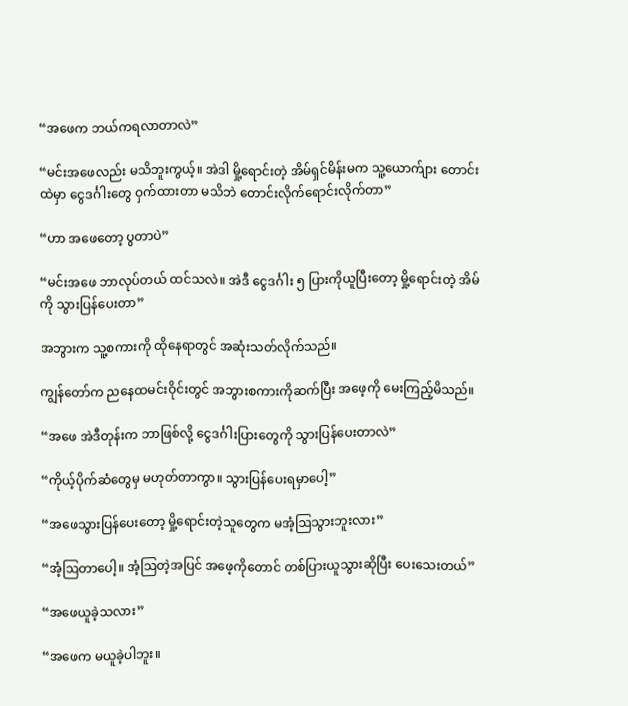“အဖေက ဘယ်ကရလာတာလဲ”

“မင်းအဖေလည်း မသိဘူးကွယ့်။ အဲဒါ မှို့ရောင်းတဲ့ အိမ်ရှင်မိန်းမက သူ့ယောက်ျား တောင်းထဲမှာ ငွေဒင်္ဂါးတွေ ဝှက်ထားတာ မသိဘဲ တောင်းလိုက်ရောင်းလိုက်တာ”

“ဟာ အဖေတော့ ပွတာပဲ”

“မင်းအဖေ ဘာလုပ်တယ် ထင်သလဲ။ အဲဒီ ငွေဒင်္ဂါး ၅ ပြားကိုယူပြီးတော့ မှို့ရောင်းတဲ့ အိမ်ကို သွားပြန်ပေးတာ”

အဘွားက သူ့စကားကို ထိုနေရာတွင် အဆုံးသတ်လိုက်သည်။

ကျွန်တော်က ညနေထမင်းဝိုင်းတွင် အဘွားစကားကိုဆက်ပြီး အဖေ့ကို မေးကြည့်မိသည်။

“အဖေ အဲဒီတုန်းက ဘာဖြစ်လို့ ငွေဒင်္ဂါးပြားတွေကို သွားပြန်ပေးတာလဲ”

“ကိုယ့်ပိုက်ဆံတွေမှ မဟုတ်တာကွာ။ သွားပြန်ပေးရမှာပေါ့”

“အဖေသွားပြန်ပေးတော့ မှို့ရောင်းတဲ့သူတွေက မအံ့ဩသွားဘူးလား”

“အံ့ဩတာပေါ့။ အံ့ဩတဲ့အပြင် အဖေ့ကိုတောင် တစ်ပြားယူသွားဆိုပြီး ပေးသေးတယ်”

“အဖေယူခဲ့သလား”

“အဖေက မယူခဲ့ပါဘူး။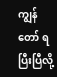ကျွန်တော် ရပြီးပြီလို့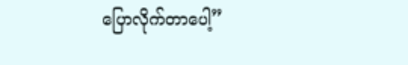ပြောလိုက်တာပေါ့”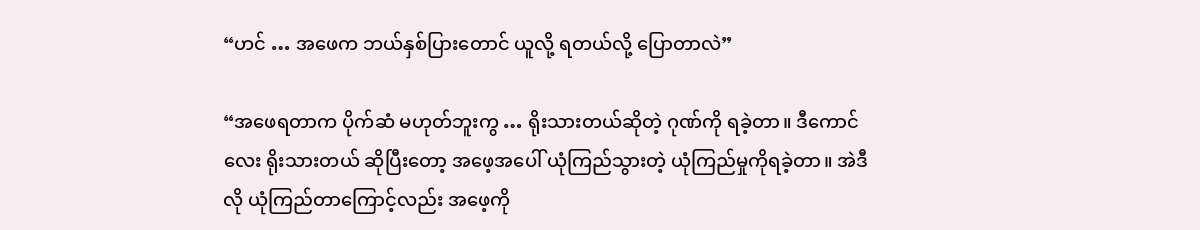“ဟင် … အဖေက ဘယ်နှစ်ပြားတောင် ယူလို့ ရတယ်လို့ ပြောတာလဲ”

“အဖေရတာက ပိုက်ဆံ မဟုတ်ဘူးကွ … ရိုးသားတယ်ဆိုတဲ့ ဂုဏ်ကို ရခဲ့တာ။ ဒီကောင်လေး ရိုးသားတယ် ဆိုပြီးတော့ အဖေ့အပေါ် ယုံကြည်သွားတဲ့ ယုံကြည်မှုကိုရခဲ့တာ။ အဲဒီလို ယုံကြည်တာကြောင့်လည်း အဖေ့ကို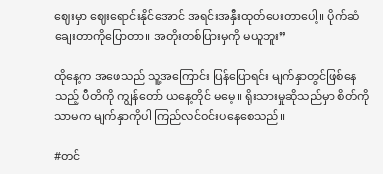ဈေးမှာ ဈေးရောင်းနိုင်အောင် အရင်းအနှီးထုတ်ပေးတာပေါ့။ ပိုက်ဆံချေးတာကိုပြောတာ။ အတိုးတစ်ပြားမှကို မယူဘူး”

ထိုနေ့က အဖေသည် သူ့အကြောင်း ပြန်ပြောရင်း မျက်နှာတွင်ဖြစ်နေသည့် ပီတိကို ကျွန်တော် ယနေ့တိုင် မမေ့။ ရိုးသားမှုဆိုသည်မှာ စိတ်ကိုသာမက မျက်နှာကိုပါ ကြည်လင်ဝင်းပနေစေသည်။

#တင်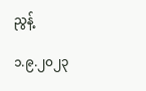ညွန့်

၁.၉.၂၀၂၃